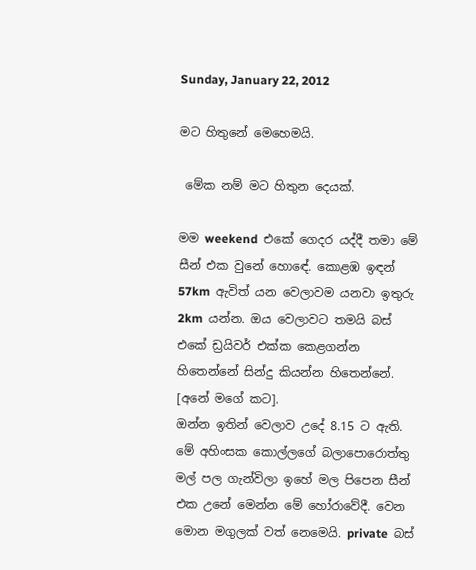Sunday, January 22, 2012

මට හිතුනේ මෙහෙමයි.

 මේක නම් මට හිතුන දෙයක්.

මම weekend  එකේ ගෙදර යද්දී තමා මේ සීන් එක වුනේ හොඳේ. කොළඹ ඉඳන් 57km  ඇවිත් යන වෙලාවම යනවා ඉතුරු 2km  යන්න. ඔය වෙලාවට තමයි බස් එකේ ඩ්‍රයිවර් එක්ක කෙළගන්න හිතෙන්නේ සින්දු කියන්න හිතෙන්නේ. [අනේ මගේ කට].
ඔන්න ඉතින් වෙලාව උදේ 8.15 ට ඇති.  මේ අහිංසක කොල්ලගේ බලාපොරොත්තු මල් පල ගැන්විලා ඉහේ මල පිපෙන සීන් එක උනේ මෙන්න මේ හෝරාවේදී. වෙන මොන මගුලක් වත් නෙමෙයි. private  බස්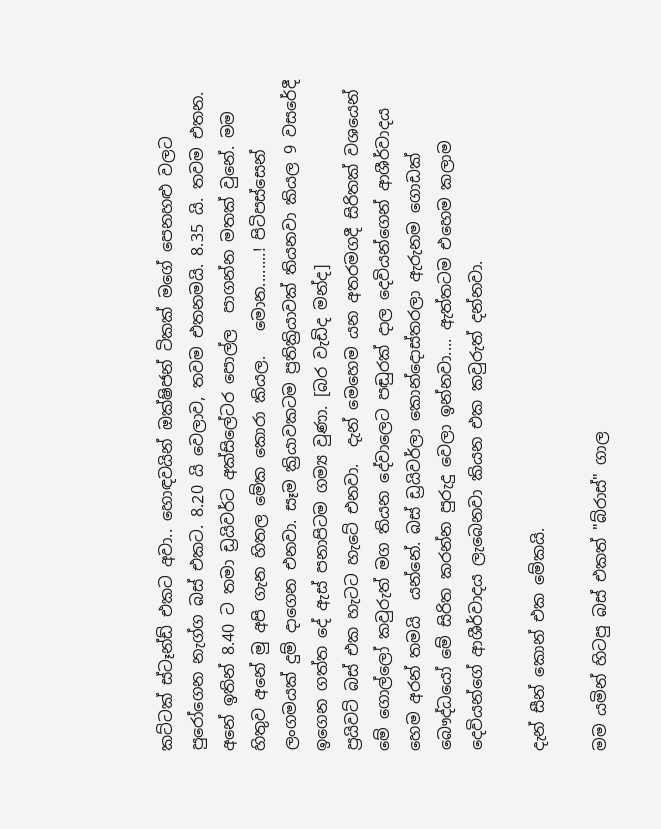කට්ටක් ස්ටෑන්ඩ් එකට අවා.. හොඳවයින් ඔක්ෂිජන් ටිකක් මගේ පෙනහළු වලට පුරෝගෙන නැග්ග බස් එකට. 8.20 යි වෙලාව, තවම එතනමයි. 8.35 යි. තවම එතන. අනේ ඉතින් 8.40 ට තමා ඩ්‍රයිවර්ට අක්සිලේටර පොල්ල  පාගන්න මතක් වුනේ. මම හිතුව අනේ මු අපි ගැන හිතල මේක කොරා කියල.   මොන........! පිටිපස්සෙන් ලංගමයක් දුම් දාගෙන එනවා. සෑම ක්‍රියාවකටම ප්‍රතික්‍රියාවක් තියනවා කියල 9 වසරේදී ඉගෙන ගත්ත දේ ඇස් පනාපිටම ගම්‍ය වුණා. [බර වැඩිද මන්ද]
ප්‍රයිවට් බස් එක හැටට හැටේ එනවා.  දැන් මෙහෙම යන අතරමගදී සිරිතක් වශයෙන් මේ ගොල්ලෝ කවුරුත් මග තියන දේවාලෙට පඬුරක් දාල දෙවියන්ගෙන් ආශීර්වාදය හෙම අරන් තමයි  යන්නේ. බස් ඩ්‍රයිවර්ලා කොන්දොස්තරලා ඇරුනම ගොඩක් බෞද්ධයෝ මේ සිරිත කරන්න පුරුදු වෙලා ඉන්නවා.... ඇත්තටම එහෙම කලාම දෙවියන්ගේ ආශීර්වාදය ලැබෙනවා කියන එක කවුරුත් දන්නවා.

දැන් සීන් කොන් එක මේකයි.

මම යමින් හිටපු බස් එකත් "බ්රාස්" ගාල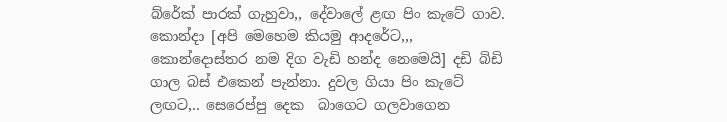බ්රේක් පාරක් ගැහුවා,, දේවාලේ ළඟ පිං කැටේ ගාව.  කොන්දා [අපි මෙහෙම කියමු ආදරේට,,, කොන්දොස්තර නම දිග වැඩි හන්ද නෙමෙයි] දඩි බිඩි ගාල බස් එකෙන් පැන්නා. දුවල ගියා පිං කැටේ ලඟට,.. සෙරෙප්පු දෙක  බාගෙට ගලවාගෙන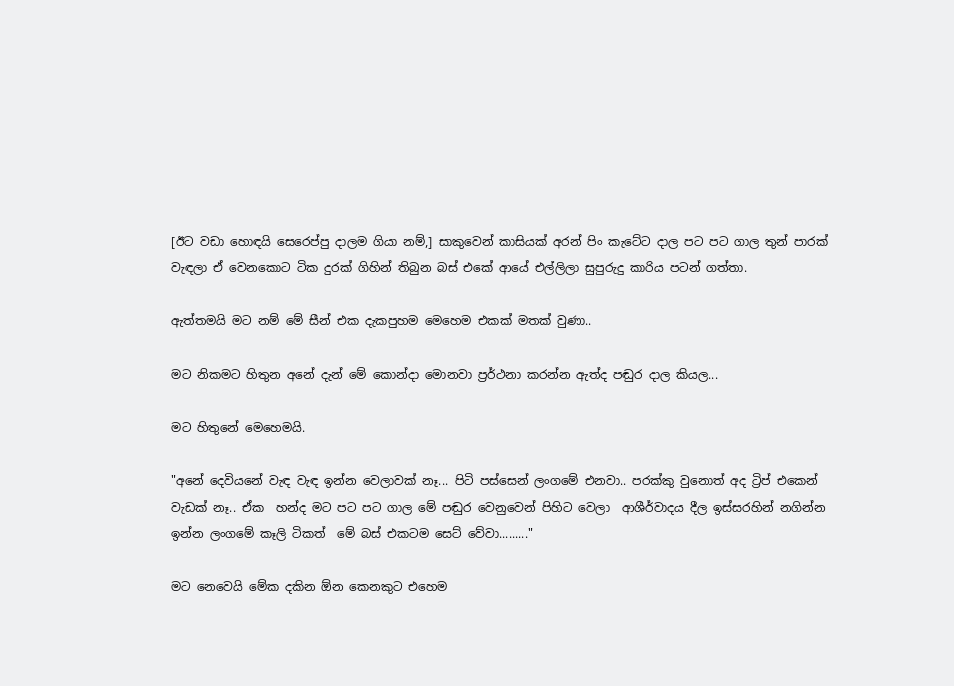[ඊට වඩා හොඳයි සෙරෙප්පු දාලම ගියා නම්,] සාකුවෙන් කාසියක් අරන් පිං කැටේට දාල පට පට ගාල තුන් පාරක් වැඳලා ඒ වෙනකොට ටික දුරක් ගිහින් තිබුන බස් එකේ ආයේ එල්ලිලා සුපුරුදු කාරිය පටන් ගත්තා.

ඇත්තමයි මට නම් මේ සීන් එක දැකපුහම මෙහෙම එකක් මතක් වුණා..

මට නිකමට හිතුන අනේ දැන් මේ කොන්දා මොනවා ප්‍රර්ථනා කරන්න ඇත්ද පඬුර දාල කියල...

මට හිතුනේ මෙහෙමයි.

"අනේ දෙවියනේ වැඳ වැඳ ඉන්න වෙලාවක් නෑ... පිටි පස්සෙන් ලංගමේ එනවා.. පරක්කු වුනොත් අද ට්‍රිප් එකෙන් වැඩක් නෑ.. ඒක  හන්ද මට පට පට ගාල මේ පඬුර වෙනුවෙන් පිහිට වෙලා  ආශීර්වාදය දීල ඉස්සරහින් නගින්න ඉන්න ලංගමේ කෑලි ටිකත්  මේ බස් එකටම සෙට් වේවා........."

මට නෙවෙයි මේක දකින ඕන කෙනකුට එහෙම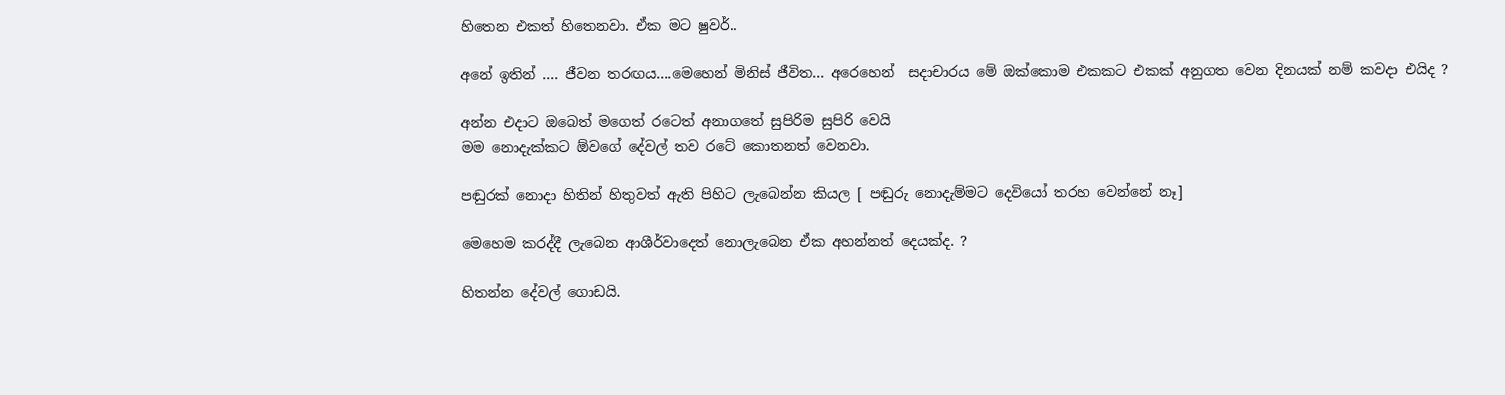හිතෙන එකත් හිතෙනවා. ඒක මට ෂුවර්..

අනේ ඉතින් .... ජීවන තරඟය....මෙහෙන් මිනිස් ජීවිත... අරෙහෙන්  සදාචාරය මේ ඔක්කොම එකකට එකක් අනුගත වෙන දිනයක් නම් කවදා එයිද ?

අන්න එදාට ඔබෙත් මගෙත් රටෙත් අනාගතේ සුපිරිම සුපිරි වෙයි
මම නොදැක්කට ඕවගේ දේවල් තව රටේ කොතනත් වෙනවා.

පඬුරක් නොදා හිතින් හිතුවත් ඇති පිහිට ලැබෙන්න කියල [ පඬුරු නොදැම්මට දෙවියෝ තරහ වෙන්නේ නෑ]

මෙහෙම කරද්දී ලැබෙන ආශීර්වාදෙත් නොලැබෙන ඒක අහන්නත් දෙයක්ද. ?

හිතන්න දේවල් ගොඩයි.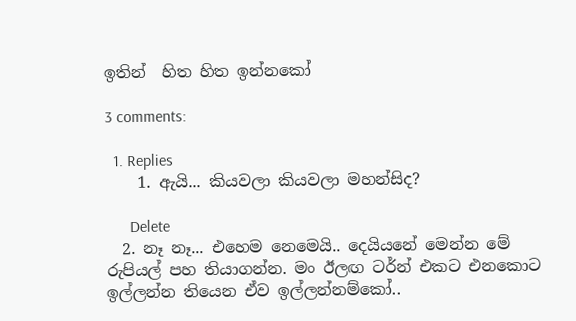ඉතින්  හිත හිත ඉන්නකෝ

3 comments:

  1. Replies
    1. ඇයි... කියවලා කියවලා මහන්සිද?

      Delete
  2. නෑ නෑ... එහෙම නෙමෙයි.. දෙයියනේ මෙන්න මේ රුපියල් පහ තියාගන්න. මං ඊලඟ ටර්න් එකට එනකොට ඉල්ලන්න තියෙන ඒව ඉල්ලන්නම්කෝ..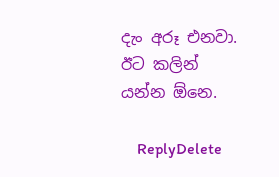දැං අරූ එනවා. ඊට කලින් යන්න ඕනෙ.

    ReplyDelete